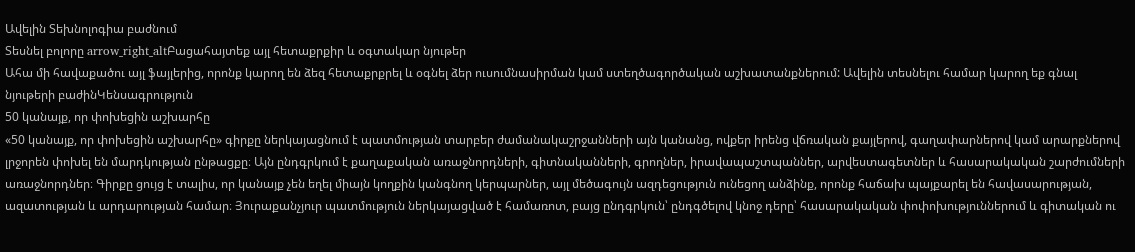Ավելին Տեխնոլոգիա բաժնում
Տեսնել բոլորը arrow_right_altԲացահայտեք այլ հետաքրքիր և օգտակար նյութեր
Ահա մի հավաքածու այլ ֆայլերից, որոնք կարող են ձեզ հետաքրքրել և օգնել ձեր ուսումնասիրման կամ ստեղծագործական աշխատանքներում: Ավելին տեսնելու համար կարող եք գնալ նյութերի բաժինԿենսագրություն
50 կանայք, որ փոխեցին աշխարհը
«50 կանայք, որ փոխեցին աշխարհը» գիրքը ներկայացնում է պատմության տարբեր ժամանակաշրջանների այն կանանց, ովքեր իրենց վճռական քայլերով, գաղափարներով կամ արարքներով լրջորեն փոխել են մարդկության ընթացքը։ Այն ընդգրկում է քաղաքական առաջնորդների, գիտնականների, գրողներ, իրավապաշտպաններ, արվեստագետներ և հասարակական շարժումների առաջնորդներ։ Գիրքը ցույց է տալիս, որ կանայք չեն եղել միայն կողքին կանգնող կերպարներ, այլ մեծագույն ազդեցություն ունեցող անձինք, որոնք հաճախ պայքարել են հավասարության, ազատության և արդարության համար։ Յուրաքանչյուր պատմություն ներկայացված է համառոտ, բայց ընդգրկուն՝ ընդգծելով կնոջ դերը՝ հասարակական փոփոխություններում և գիտական ու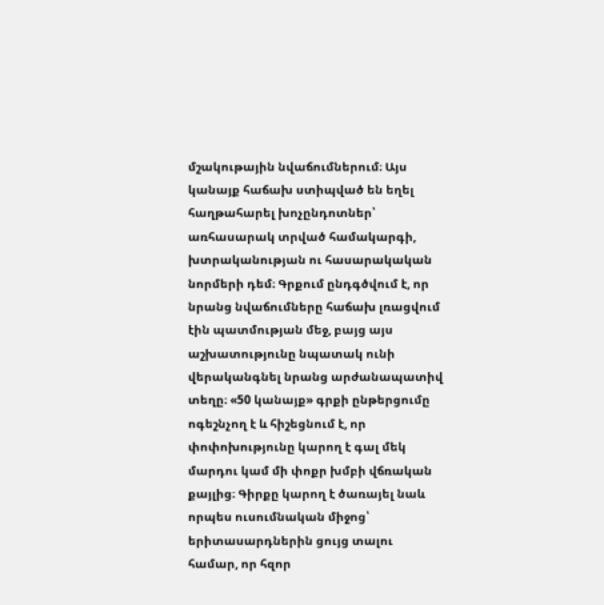մշակութային նվաճումներում։ Այս կանայք հաճախ ստիպված են եղել հաղթահարել խոչընդոտներ՝ առհասարակ տրված համակարգի, խտրականության ու հասարակական նորմերի դեմ։ Գրքում ընդգծվում է, որ նրանց նվաճումները հաճախ լռացվում էին պատմության մեջ, բայց այս աշխատությունը նպատակ ունի վերականգնել նրանց արժանապատիվ տեղը։ «50 կանայք» գրքի ընթերցումը ոգեշնչող է և հիշեցնում է, որ փոփոխությունը կարող է գալ մեկ մարդու կամ մի փոքր խմբի վճռական քայլից։ Գիրքը կարող է ծառայել նաև որպես ուսումնական միջոց՝ երիտասարդներին ցույց տալու համար, որ հզոր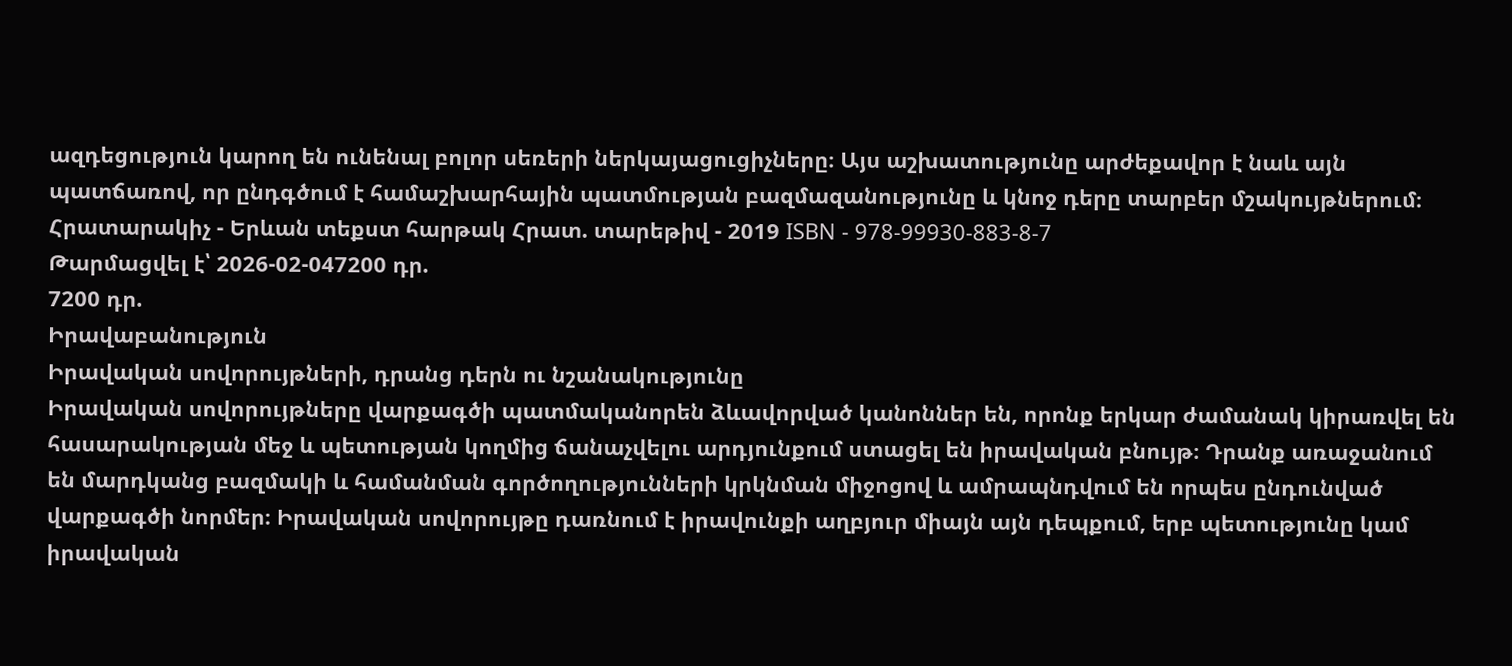ազդեցություն կարող են ունենալ բոլոր սեռերի ներկայացուցիչները։ Այս աշխատությունը արժեքավոր է նաև այն պատճառով, որ ընդգծում է համաշխարհային պատմության բազմազանությունը և կնոջ դերը տարբեր մշակույթներում։ Հրատարակիչ - Երևան տեքստ հարթակ Հրատ. տարեթիվ - 2019 ISBN - 978-99930-883-8-7
Թարմացվել է՝ 2026-02-047200 դր.
7200 դր.
Իրավաբանություն
Իրավական սովորույթների, դրանց դերն ու նշանակությունը
Իրավական սովորույթները վարքագծի պատմականորեն ձևավորված կանոններ են, որոնք երկար ժամանակ կիրառվել են հասարակության մեջ և պետության կողմից ճանաչվելու արդյունքում ստացել են իրավական բնույթ։ Դրանք առաջանում են մարդկանց բազմակի և համանման գործողությունների կրկնման միջոցով և ամրապնդվում են որպես ընդունված վարքագծի նորմեր։ Իրավական սովորույթը դառնում է իրավունքի աղբյուր միայն այն դեպքում, երբ պետությունը կամ իրավական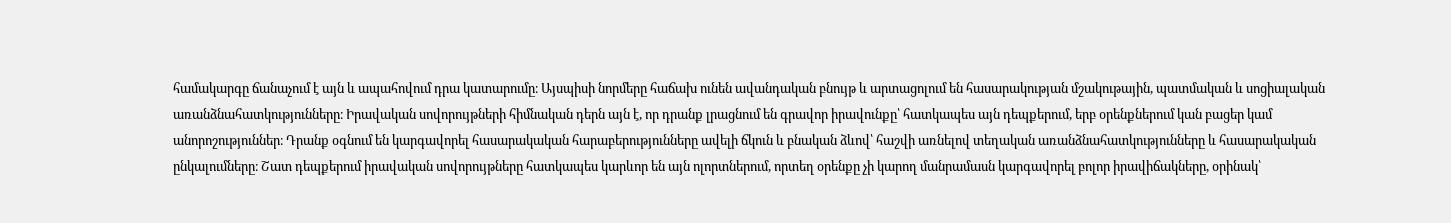համակարգը ճանաչում է այն և ապահովում դրա կատարումը։ Այսպիսի նորմերը հաճախ ունեն ավանդական բնույթ և արտացոլում են հասարակության մշակութային, պատմական և սոցիալական առանձնահատկությունները։ Իրավական սովորույթների հիմնական դերն այն է, որ դրանք լրացնում են գրավոր իրավունքը՝ հատկապես այն դեպքերում, երբ օրենքներում կան բացեր կամ անորոշություններ։ Դրանք օգնում են կարգավորել հասարակական հարաբերությունները ավելի ճկուն և բնական ձևով՝ հաշվի առնելով տեղական առանձնահատկությունները և հասարակական ընկալումները։ Շատ դեպքերում իրավական սովորույթները հատկապես կարևոր են այն ոլորտներում, որտեղ օրենքը չի կարող մանրամասն կարգավորել բոլոր իրավիճակները, օրինակ՝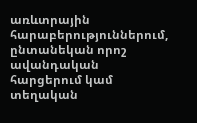առևտրային հարաբերություններում, ընտանեկան որոշ ավանդական հարցերում կամ տեղական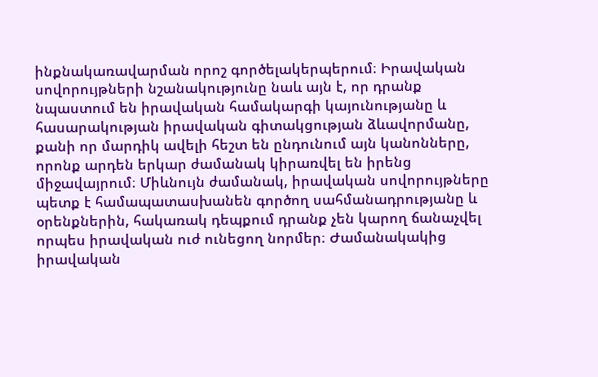ինքնակառավարման որոշ գործելակերպերում։ Իրավական սովորույթների նշանակությունը նաև այն է, որ դրանք նպաստում են իրավական համակարգի կայունությանը և հասարակության իրավական գիտակցության ձևավորմանը, քանի որ մարդիկ ավելի հեշտ են ընդունում այն կանոնները, որոնք արդեն երկար ժամանակ կիրառվել են իրենց միջավայրում։ Միևնույն ժամանակ, իրավական սովորույթները պետք է համապատասխանեն գործող սահմանադրությանը և օրենքներին, հակառակ դեպքում դրանք չեն կարող ճանաչվել որպես իրավական ուժ ունեցող նորմեր։ Ժամանակակից իրավական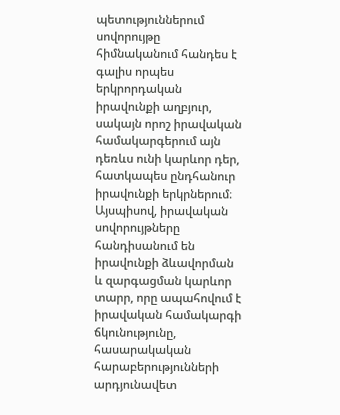պետություններում սովորույթը հիմնականում հանդես է գալիս որպես երկրորդական իրավունքի աղբյուր, սակայն որոշ իրավական համակարգերում այն դեռևս ունի կարևոր դեր, հատկապես ընդհանուր իրավունքի երկրներում։ Այսպիսով, իրավական սովորույթները հանդիսանում են իրավունքի ձևավորման և զարգացման կարևոր տարր, որը ապահովում է իրավական համակարգի ճկունությունը, հասարակական հարաբերությունների արդյունավետ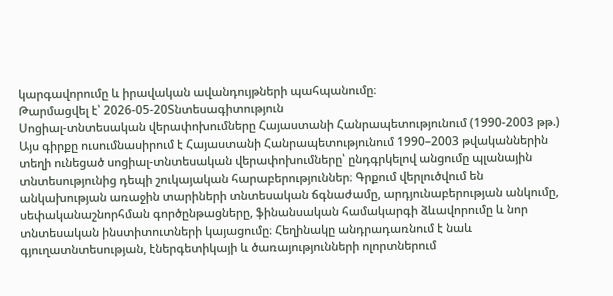կարգավորումը և իրավական ավանդույթների պահպանումը։
Թարմացվել է՝ 2026-05-20Տնտեսագիտություն
Սոցիալ-տնտեսական վերափոխումները Հայաստանի Հանրապետությունում (1990-2003 թթ.)
Այս գիրքը ուսումնասիրում է Հայաստանի Հանրապետությունում 1990–2003 թվականներին տեղի ունեցած սոցիալ-տնտեսական վերափոխումները՝ ընդգրկելով անցումը պլանային տնտեսությունից դեպի շուկայական հարաբերություններ։ Գրքում վերլուծվում են անկախության առաջին տարիների տնտեսական ճգնաժամը, արդյունաբերության անկումը, սեփականաշնորհման գործընթացները, ֆինանսական համակարգի ձևավորումը և նոր տնտեսական ինստիտուտների կայացումը։ Հեղինակը անդրադառնում է նաև գյուղատնտեսության, էներգետիկայի և ծառայությունների ոլորտներում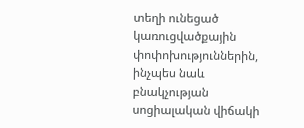տեղի ունեցած կառուցվածքային փոփոխություններին, ինչպես նաև բնակչության սոցիալական վիճակի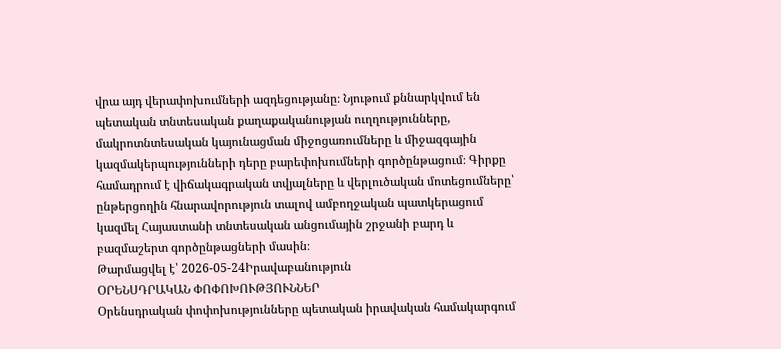վրա այդ վերափոխումների ազդեցությանը։ Նյութում քննարկվում են պետական տնտեսական քաղաքականության ուղղությունները, մակրոտնտեսական կայունացման միջոցառումները և միջազգային կազմակերպությունների դերը բարեփոխումների գործընթացում։ Գիրքը համադրում է վիճակագրական տվյալները և վերլուծական մոտեցումները՝ ընթերցողին հնարավորություն տալով ամբողջական պատկերացում կազմել Հայաստանի տնտեսական անցումային շրջանի բարդ և բազմաշերտ գործընթացների մասին։
Թարմացվել է՝ 2026-05-24Իրավաբանություն
ՕՐԵՆՍԴՐԱԿԱՆ ՓՈՓՈԽՈՒԹՅՈՒՆՆԵՐ
Օրենսդրական փոփոխությունները պետական իրավական համակարգում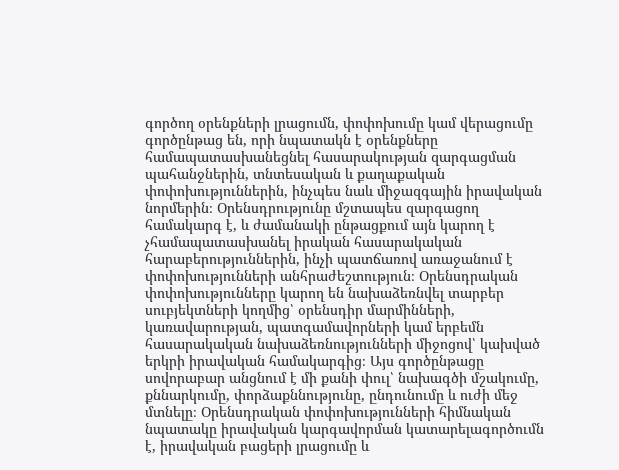գործող օրենքների լրացումն, փոփոխումը կամ վերացումը գործընթաց են, որի նպատակն է օրենքները համապատասխանեցնել հասարակության զարգացման պահանջներին, տնտեսական և քաղաքական փոփոխություններին, ինչպես նաև միջազգային իրավական նորմերին։ Օրենսդրությունը մշտապես զարգացող համակարգ է, և ժամանակի ընթացքում այն կարող է չհամապատասխանել իրական հասարակական հարաբերություններին, ինչի պատճառով առաջանում է փոփոխությունների անհրաժեշտություն։ Օրենսդրական փոփոխությունները կարող են նախաձեռնվել տարբեր սուբյեկտների կողմից՝ օրենսդիր մարմինների, կառավարության, պատգամավորների կամ երբեմն հասարակական նախաձեռնությունների միջոցով՝ կախված երկրի իրավական համակարգից։ Այս գործընթացը սովորաբար անցնում է մի քանի փուլ՝ նախագծի մշակումը, քննարկումը, փորձաքննությունը, ընդունումը և ուժի մեջ մտնելը։ Օրենսդրական փոփոխությունների հիմնական նպատակը իրավական կարգավորման կատարելագործումն է, իրավական բացերի լրացումը և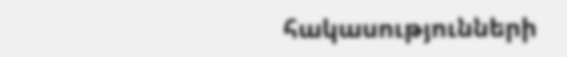հակասությունների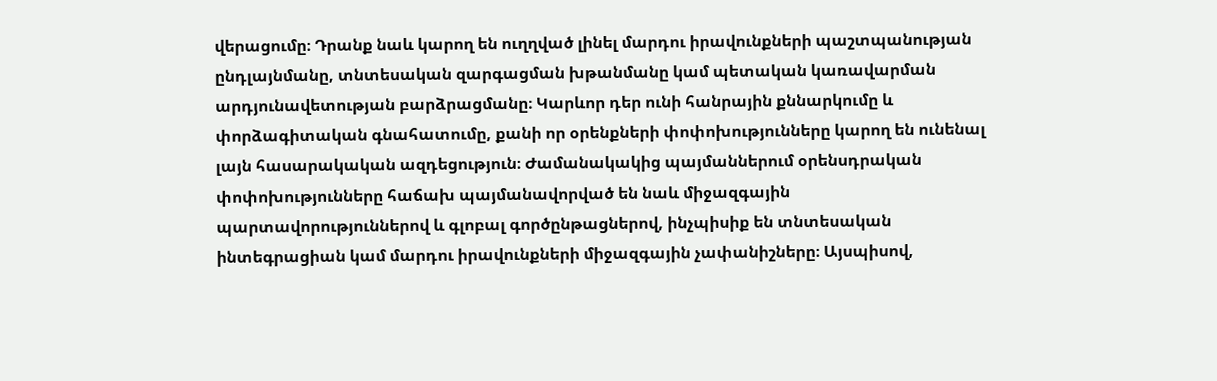վերացումը։ Դրանք նաև կարող են ուղղված լինել մարդու իրավունքների պաշտպանության ընդլայնմանը, տնտեսական զարգացման խթանմանը կամ պետական կառավարման արդյունավետության բարձրացմանը։ Կարևոր դեր ունի հանրային քննարկումը և փորձագիտական գնահատումը, քանի որ օրենքների փոփոխությունները կարող են ունենալ լայն հասարակական ազդեցություն։ Ժամանակակից պայմաններում օրենսդրական փոփոխությունները հաճախ պայմանավորված են նաև միջազգային պարտավորություններով և գլոբալ գործընթացներով, ինչպիսիք են տնտեսական ինտեգրացիան կամ մարդու իրավունքների միջազգային չափանիշները։ Այսպիսով,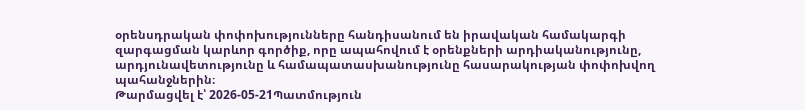օրենսդրական փոփոխությունները հանդիսանում են իրավական համակարգի զարգացման կարևոր գործիք, որը ապահովում է օրենքների արդիականությունը, արդյունավետությունը և համապատասխանությունը հասարակության փոփոխվող պահանջներին։
Թարմացվել է՝ 2026-05-21Պատմություն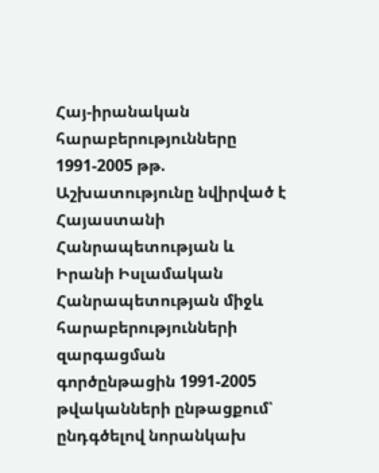Հայ-իրանական հարաբերությունները 1991-2005 թթ.
Աշխատությունը նվիրված է Հայաստանի Հանրապետության և Իրանի Իսլամական Հանրապետության միջև հարաբերությունների զարգացման գործընթացին 1991-2005 թվականների ընթացքում՝ ընդգծելով նորանկախ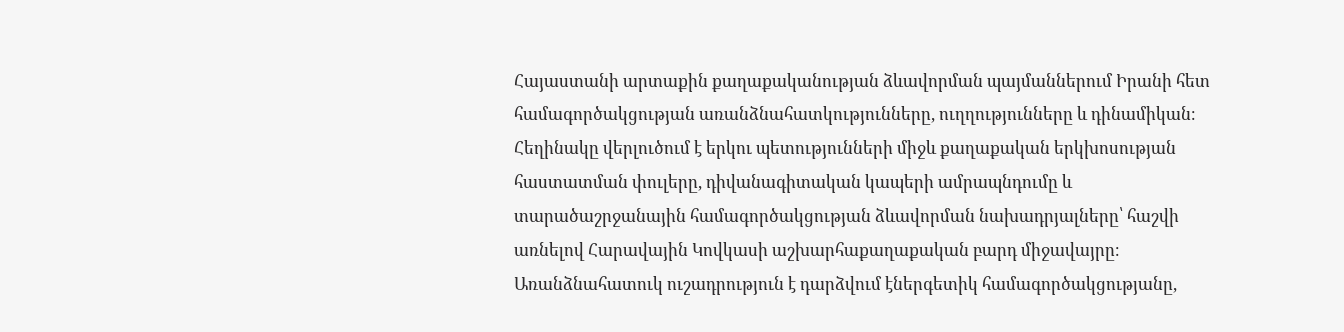Հայաստանի արտաքին քաղաքականության ձևավորման պայմաններում Իրանի հետ համագործակցության առանձնահատկությունները, ուղղությունները և դինամիկան։ Հեղինակը վերլուծում է երկու պետությունների միջև քաղաքական երկխոսության հաստատման փուլերը, դիվանագիտական կապերի ամրապնդումը և տարածաշրջանային համագործակցության ձևավորման նախադրյալները՝ հաշվի առնելով Հարավային Կովկասի աշխարհաքաղաքական բարդ միջավայրը։ Առանձնահատուկ ուշադրություն է դարձվում էներգետիկ համագործակցությանը,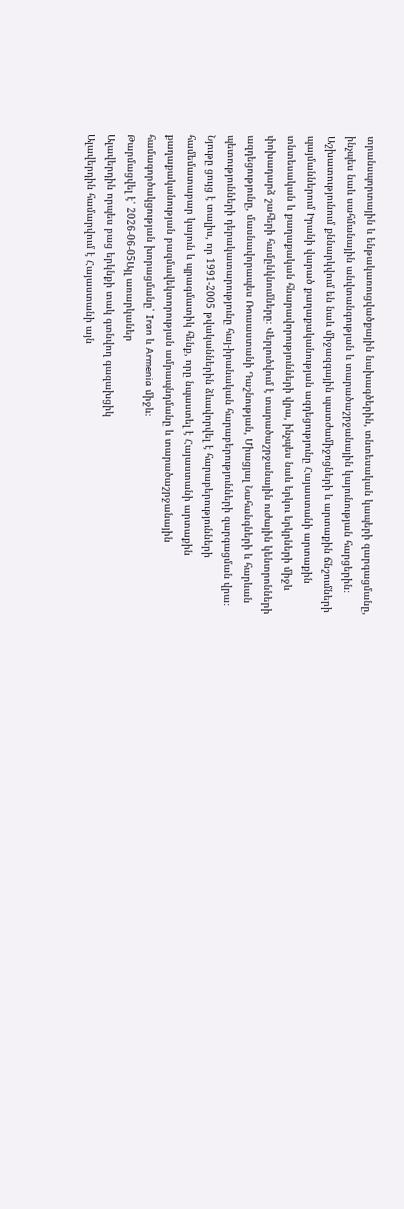տրանսպորտային և ենթակառուցվածքային նախագծերին, տնտեսական կապերի զարգացմանը, ինչպես նաև սահմանային անվտանգության և տարածաշրջանային կայունության հարցերին։ Աշխատությունում քննարկվում են նաև միջազգային պատժամիջոցների և արտաքին ճնշումների պայմաններում Իրանի վարած քաղաքականության ազդեցությունը Հայաստանի արտաքին տնտեսական և քաղաքական հնարավորությունների վրա, ինչպես նաև երկու երկրների միջև փոխադարձ շահերի համընկնումները։ Վերլուծվում է տարածաշրջանային ուժային կենտրոնների ազդեցությունը, մասնավորապես Ռուսաստանի Դաշնության, Միացյալ Նահանգների և հարևան պետությունների դերակատարությունը հայ-իրանական հարաբերությունների զարգացման վրա։ Նյութը ցույց է տալիս, որ 1991-2005 թվականներին ձևավորվել է հարաբերությունների համեմատաբար կայուն և պրագմատիկ հենք, որը նպաստել է Հայաստանի արտաքին քաղաքականության բազմավեկտորության ամրապնդմանը և տարածաշրջանային համագործակցության խորացմանը՝ Iran և Armenia միջև։
Թարմացվել է՝ 2026-06-05Այլ առարկաներ
Ալավերդին որպես բաց երկնքի տակ գտնվող գազախցիկ
Ալավերդին համարվում է Հայաստանի այն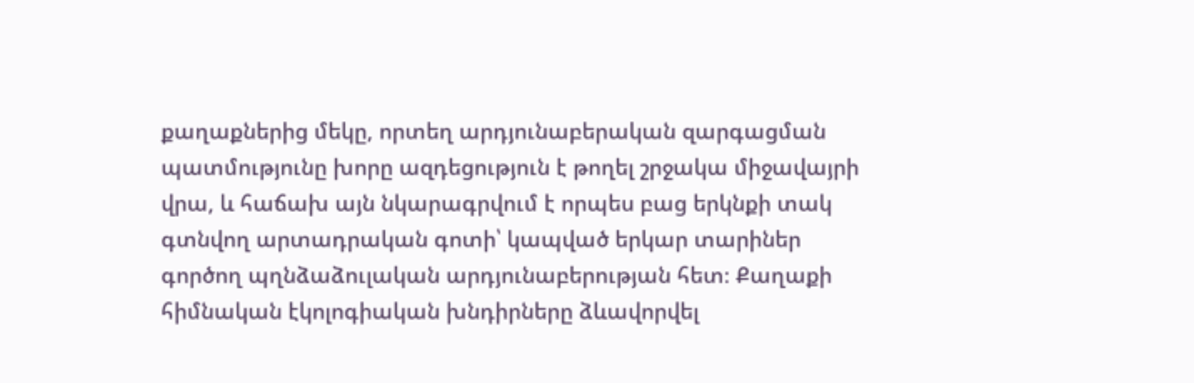քաղաքներից մեկը, որտեղ արդյունաբերական զարգացման պատմությունը խորը ազդեցություն է թողել շրջակա միջավայրի վրա, և հաճախ այն նկարագրվում է որպես բաց երկնքի տակ գտնվող արտադրական գոտի՝ կապված երկար տարիներ գործող պղնձաձուլական արդյունաբերության հետ։ Քաղաքի հիմնական էկոլոգիական խնդիրները ձևավորվել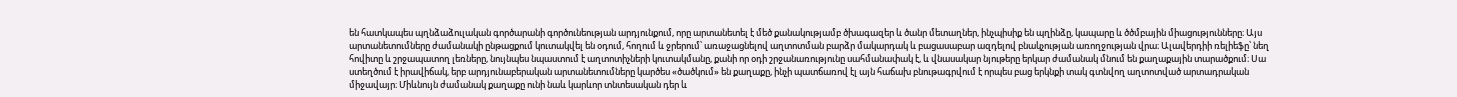են հատկապես պղնձաձուլական գործարանի գործունեության արդյունքում, որը արտանետել է մեծ քանակությամբ ծխագազեր և ծանր մետաղներ, ինչպիսիք են պղինձը, կապարը և ծծմբային միացությունները։ Այս արտանետումները ժամանակի ընթացքում կուտակվել են օդում, հողում և ջրերում՝ առաջացնելով աղտոտման բարձր մակարդակ և բացասաբար ազդելով բնակչության առողջության վրա։ Ալավերդիի ռելիեֆը՝ նեղ հովիտը և շրջապատող լեռները, նույնպես նպաստում է աղտոտիչների կուտակմանը, քանի որ օդի շրջանառությունը սահմանափակ է, և վնասակար նյութերը երկար ժամանակ մնում են քաղաքային տարածքում։ Սա ստեղծում է իրավիճակ, երբ արդյունաբերական արտանետումները կարծես «ծածկում» են քաղաքը, ինչի պատճառով էլ այն հաճախ բնութագրվում է որպես բաց երկնքի տակ գտնվող աղտոտված արտադրական միջավայր։ Միևնույն ժամանակ քաղաքը ունի նաև կարևոր տնտեսական դեր և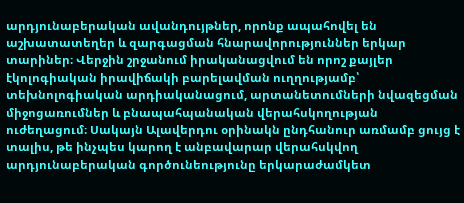արդյունաբերական ավանդույթներ, որոնք ապահովել են աշխատատեղեր և զարգացման հնարավորություններ երկար տարիներ։ Վերջին շրջանում իրականացվում են որոշ քայլեր էկոլոգիական իրավիճակի բարելավման ուղղությամբ՝ տեխնոլոգիական արդիականացում, արտանետումների նվազեցման միջոցառումներ և բնապահպանական վերահսկողության ուժեղացում։ Սակայն Ալավերդու օրինակն ընդհանուր առմամբ ցույց է տալիս, թե ինչպես կարող է անբավարար վերահսկվող արդյունաբերական գործունեությունը երկարաժամկետ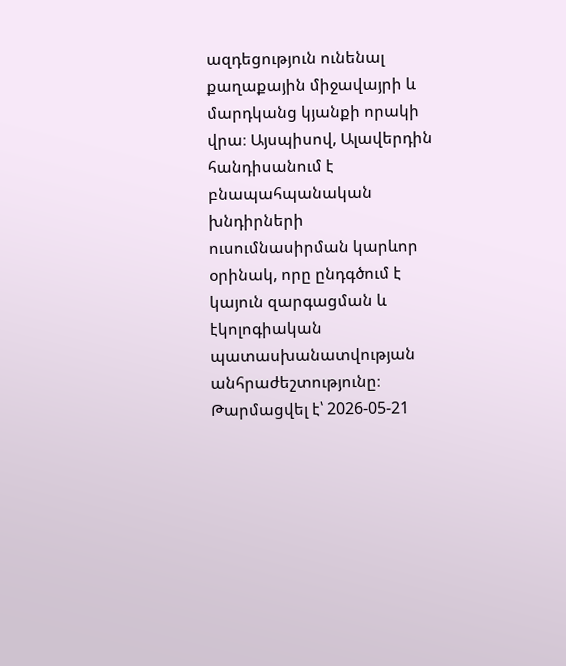ազդեցություն ունենալ քաղաքային միջավայրի և մարդկանց կյանքի որակի վրա։ Այսպիսով, Ալավերդին հանդիսանում է բնապահպանական խնդիրների ուսումնասիրման կարևոր օրինակ, որը ընդգծում է կայուն զարգացման և էկոլոգիական պատասխանատվության անհրաժեշտությունը։
Թարմացվել է՝ 2026-05-21